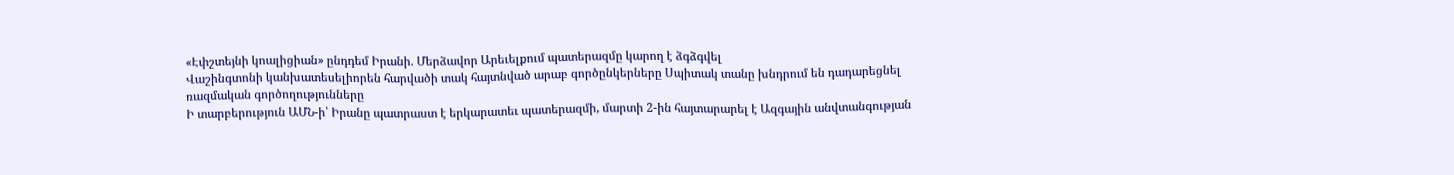«Էփշտեյնի կոալիցիան» ընդդեմ Իրանի. Մերձավոր Արեւելքում պատերազմը կարող է ձգձգվել
Վաշինգտոնի կանխատեսելիորեն հարվածի տակ հայտնված արաբ գործընկերները Սպիտակ տանը խնդրում են դադարեցնել ռազմական գործողությունները
Ի տարբերություն ԱՄՆ-ի՝ Իրանը պատրաստ է երկարատեւ պատերազմի, մարտի 2-ին հայտարարել է Ազգային անվտանգության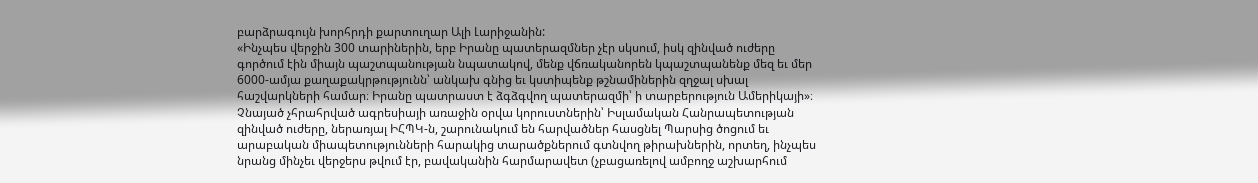բարձրագույն խորհրդի քարտուղար Ալի Լարիջանին:
«Ինչպես վերջին 300 տարիներին, երբ Իրանը պատերազմներ չէր սկսում, իսկ զինված ուժերը գործում էին միայն պաշտպանության նպատակով, մենք վճռականորեն կպաշտպանենք մեզ եւ մեր 6000-ամյա քաղաքակրթությունն՝ անկախ գնից եւ կստիպենք թշնամիներին զղջալ սխալ հաշվարկների համար։ Իրանը պատրաստ է ձգձգվող պատերազմի՝ ի տարբերություն Ամերիկայի»։ Չնայած չհրահրված ագրեսիայի առաջին օրվա կորուստներին՝ Իսլամական Հանրապետության զինված ուժերը, ներառյալ ԻՀՊԿ-ն, շարունակում են հարվածներ հասցնել Պարսից ծոցում եւ արաբական միապետությունների հարակից տարածքներում գտնվող թիրախներին, որտեղ, ինչպես նրանց մինչեւ վերջերս թվում էր, բավականին հարմարավետ (չբացառելով ամբողջ աշխարհում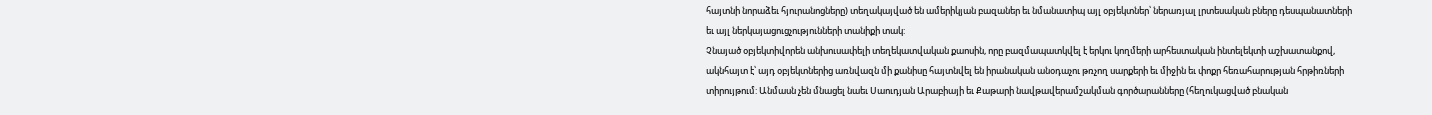հայտնի նորաձեւ հյուրանոցները) տեղակայված են ամերիկյան բազաներ եւ նմանատիպ այլ օբյեկտներ՝ ներառյալ լրտեսական բները դեսպանատների եւ այլ ներկայացուցչությունների տանիքի տակ:
Չնայած օբյեկտիվորեն անխուսափելի տեղեկատվական քաոսին, որը բազմապատկվել է երկու կողմերի արհեստական ինտելեկտի աշխատանքով, ակնհայտ է՝ այդ օբյեկտներից առնվազն մի քանիսը հայտնվել են իրանական անօդաչու թռչող սարքերի եւ միջին եւ փոքր հեռահարության հրթիռների տիրույթում: Անմասն չեն մնացել նաեւ Սաուդյան Արաբիայի եւ Քաթարի նավթավերամշակման գործարանները (հեղուկացված բնական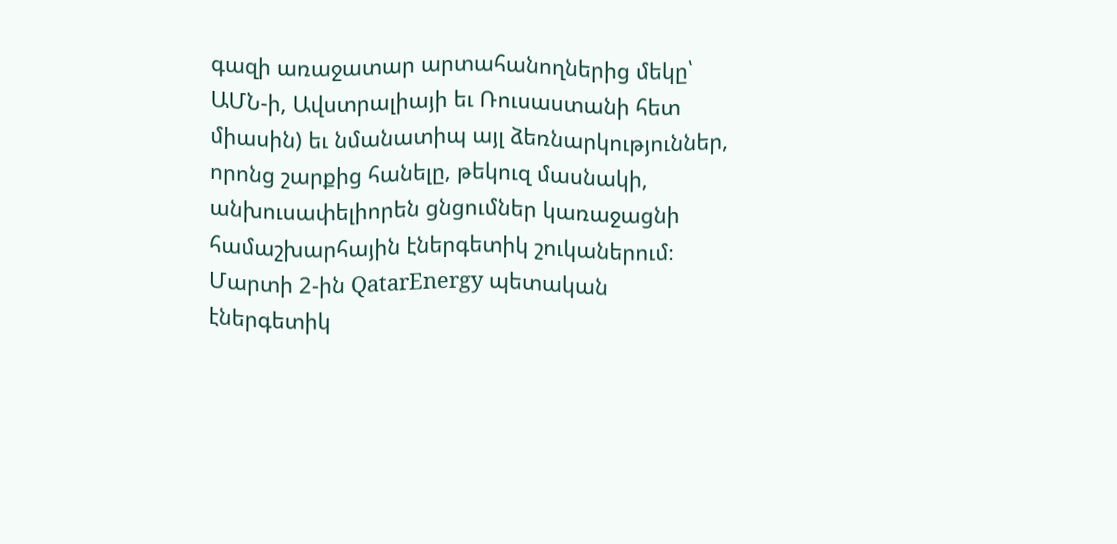գազի առաջատար արտահանողներից մեկը՝ ԱՄՆ-ի, Ավստրալիայի եւ Ռուսաստանի հետ միասին) եւ նմանատիպ այլ ձեռնարկություններ, որոնց շարքից հանելը, թեկուզ մասնակի, անխուսափելիորեն ցնցումներ կառաջացնի համաշխարհային էներգետիկ շուկաներում։
Մարտի 2-ին QatarEnergy պետական էներգետիկ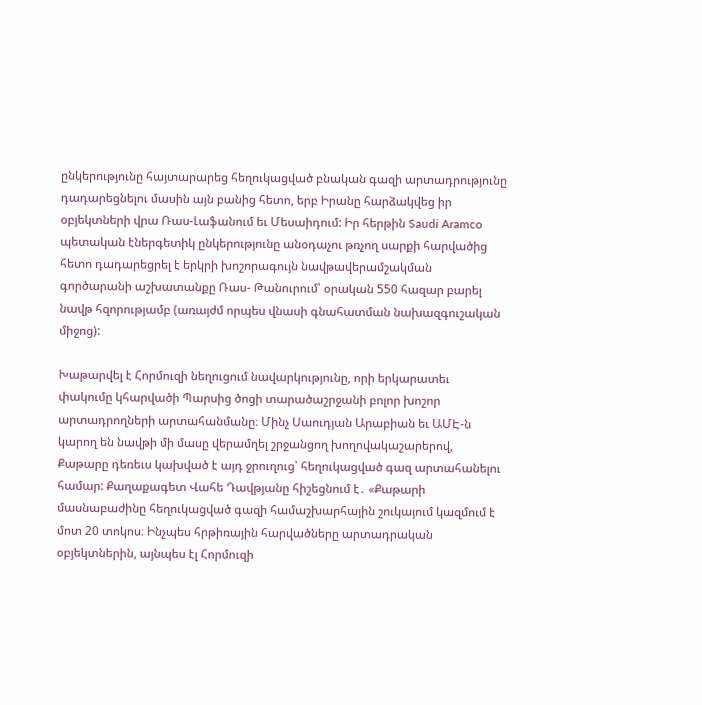ընկերությունը հայտարարեց հեղուկացված բնական գազի արտադրությունը դադարեցնելու մասին այն բանից հետո, երբ Իրանը հարձակվեց իր օբյեկտների վրա Ռաս-Լաֆանում եւ Մեսաիդում: Իր հերթին Saudi Aramco պետական էներգետիկ ընկերությունը անօդաչու թռչող սարքի հարվածից հետո դադարեցրել է երկրի խոշորագույն նավթավերամշակման գործարանի աշխատանքը Ռաս- Թանուրում՝ օրական 550 հազար բարել նավթ հզորությամբ (առայժմ որպես վնասի գնահատման նախազգուշական միջոց):

Խաթարվել է Հորմուզի նեղուցում նավարկությունը, որի երկարատեւ փակումը կհարվածի Պարսից ծոցի տարածաշրջանի բոլոր խոշոր արտադրողների արտահանմանը։ Մինչ Սաուդյան Արաբիան եւ ԱՄԷ-ն կարող են նավթի մի մասը վերամղել շրջանցող խողովակաշարերով, Քաթարը դեռեւս կախված է այդ ջրուղուց՝ հեղուկացված գազ արտահանելու համար: Քաղաքագետ Վահե Դավթյանը հիշեցնում է․ «Քաթարի մասնաբաժինը հեղուկացված գազի համաշխարհային շուկայում կազմում է մոտ 20 տոկոս։ Ինչպես հրթիռային հարվածները արտադրական օբյեկտներին, այնպես էլ Հորմուզի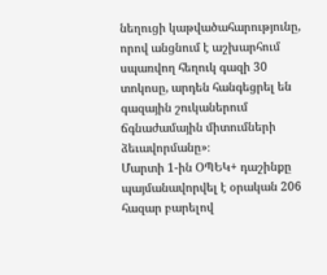նեղուցի կաթվածահարությունը, որով անցնում է աշխարհում սպառվող հեղուկ գազի 30 տոկոսը, արդեն հանգեցրել են գազային շուկաներում ճգնաժամային միտումների ձեւավորմանը»։
Մարտի 1-ին ՕՊԵԿ+ դաշինքը պայմանավորվել է օրական 206 հազար բարելով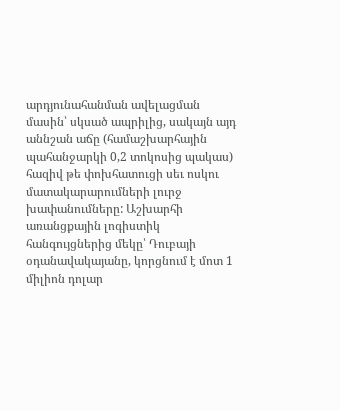արդյունահանման ավելացման մասին՝ սկսած ապրիլից, սակայն այդ աննշան աճը (համաշխարհային պահանջարկի 0,2 տոկոսից պակաս) հազիվ թե փոխհատուցի սեւ ոսկու մատակարարումների լուրջ խափանումները: Աշխարհի առանցքային լոգիստիկ հանգույցներից մեկը՝ Դուբայի օդանավակայանը, կորցնում է մոտ 1 միլիոն դոլար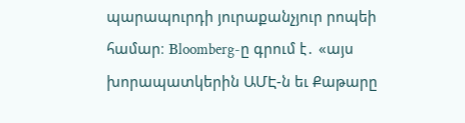պարապուրդի յուրաքանչյուր րոպեի համար։ Вloomberg-ը գրում է․ «այս խորապատկերին ԱՄԷ-ն եւ Քաթարը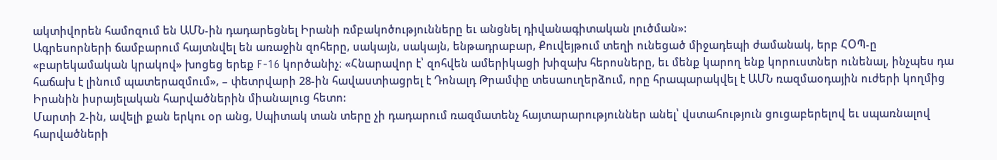ակտիվորեն համոզում են ԱՄՆ-ին դադարեցնել Իրանի ռմբակոծությունները եւ անցնել դիվանագիտական լուծման»:
Ագրեսորների ճամբարում հայտնվել են առաջին զոհերը, սակայն, սակայն, ենթադրաբար, Քուվեյթում տեղի ունեցած միջադեպի ժամանակ, երբ ՀՕՊ-ը «բարեկամական կրակով» խոցեց երեք F-16 կործանիչ։ «Հնարավոր է՝ զոհվեն ամերիկացի խիզախ հերոսները, եւ մենք կարող ենք կորուստներ ունենալ, ինչպես դա հաճախ է լինում պատերազմում», – փետրվարի 28-ին հավաստիացրել է Դոնալդ Թրամփը տեսաուղերձում, որը հրապարակվել է ԱՄՆ ռազմաօդային ուժերի կողմից Իրանին իսրայելական հարվածներին միանալուց հետո:
Մարտի 2-ին, ավելի քան երկու օր անց, Սպիտակ տան տերը չի դադարում ռազմատենչ հայտարարություններ անել՝ վստահություն ցուցաբերելով եւ սպառնալով հարվածների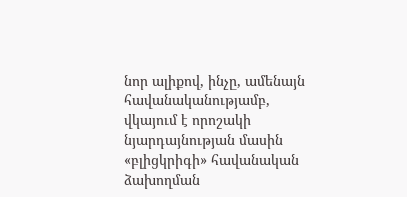նոր ալիքով, ինչը, ամենայն հավանականությամբ, վկայում է որոշակի նյարդայնության մասին «բլիցկրիգի» հավանական ձախողման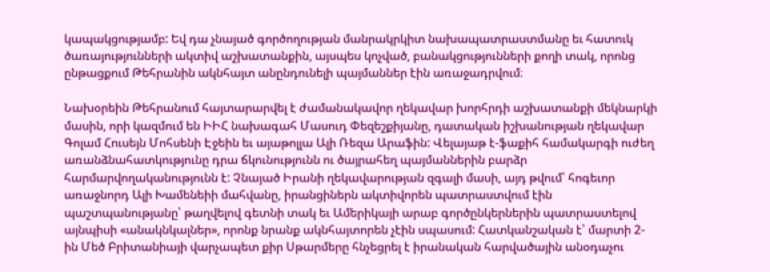կապակցությամբ: Եվ դա չնայած գործողության մանրակրկիտ նախապատրաստմանը եւ հատուկ ծառայությունների ակտիվ աշխատանքին, այսպես կոչված, բանակցությունների քողի տակ, որոնց ընթացքում Թեհրանին ակնհայտ անընդունելի պայմաններ էին առաջադրվում։

Նախօրեին Թեհրանում հայտարարվել է ժամանակավոր ղեկավար խորհրդի աշխատանքի մեկնարկի մասին, որի կազմում են ԻԻՀ նախագահ Մասուդ Փեզեշքիյանը, դատական իշխանության ղեկավար Գոլամ Հուսեյն Մոհսենի Էջեին եւ այաթոլլա Ալի Ռեզա Արաֆին: Վելայաթ է-ֆաքիհ համակարգի ուժեղ առանձնահատկությունը դրա ճկունությունն ու ծայրահեղ պայմաններին բարձր հարմարվողականությունն է: Չնայած Իրանի ղեկավարության զգալի մասի, այդ թվում՝ հոգեւոր առաջնորդ Ալի Խամենեիի մահվանը, իրանցիներն ակտիվորեն պատրաստվում էին պաշտպանությանը՝ թաղվելով գետնի տակ եւ Ամերիկայի արաբ գործընկերներին պատրաստելով այնպիսի «անակնկալներ», որոնք նրանք ակնհայտորեն չէին սպասում: Հատկանշական է՝ մարտի 2-ին Մեծ Բրիտանիայի վարչապետ քիր Սթարմերը հնչեցրել է իրանական հարվածային անօդաչու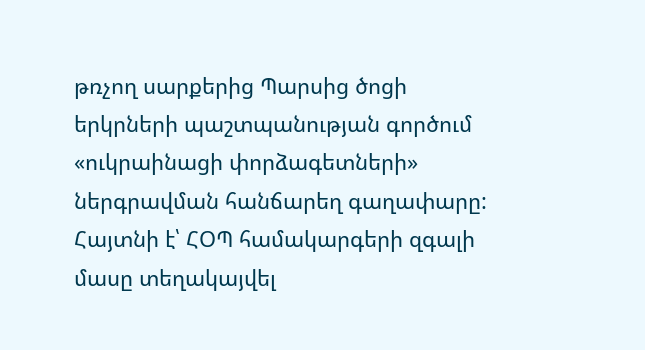թռչող սարքերից Պարսից ծոցի երկրների պաշտպանության գործում «ուկրաինացի փորձագետների» ներգրավման հանճարեղ գաղափարը:
Հայտնի է՝ ՀՕՊ համակարգերի զգալի մասը տեղակայվել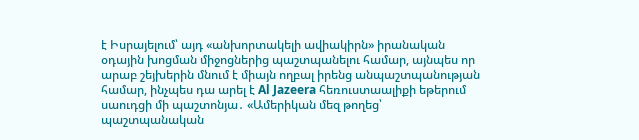է Իսրայելում՝ այդ «անխորտակելի ավիակիրն» իրանական օդային խոցման միջոցներից պաշտպանելու համար, այնպես որ արաբ շեյխերին մնում է միայն ողբալ իրենց անպաշտպանության համար, ինչպես դա արել է Al Jazeera հեռուստաալիքի եթերում սաուդցի մի պաշտոնյա․ «Ամերիկան մեզ թողեց՝ պաշտպանական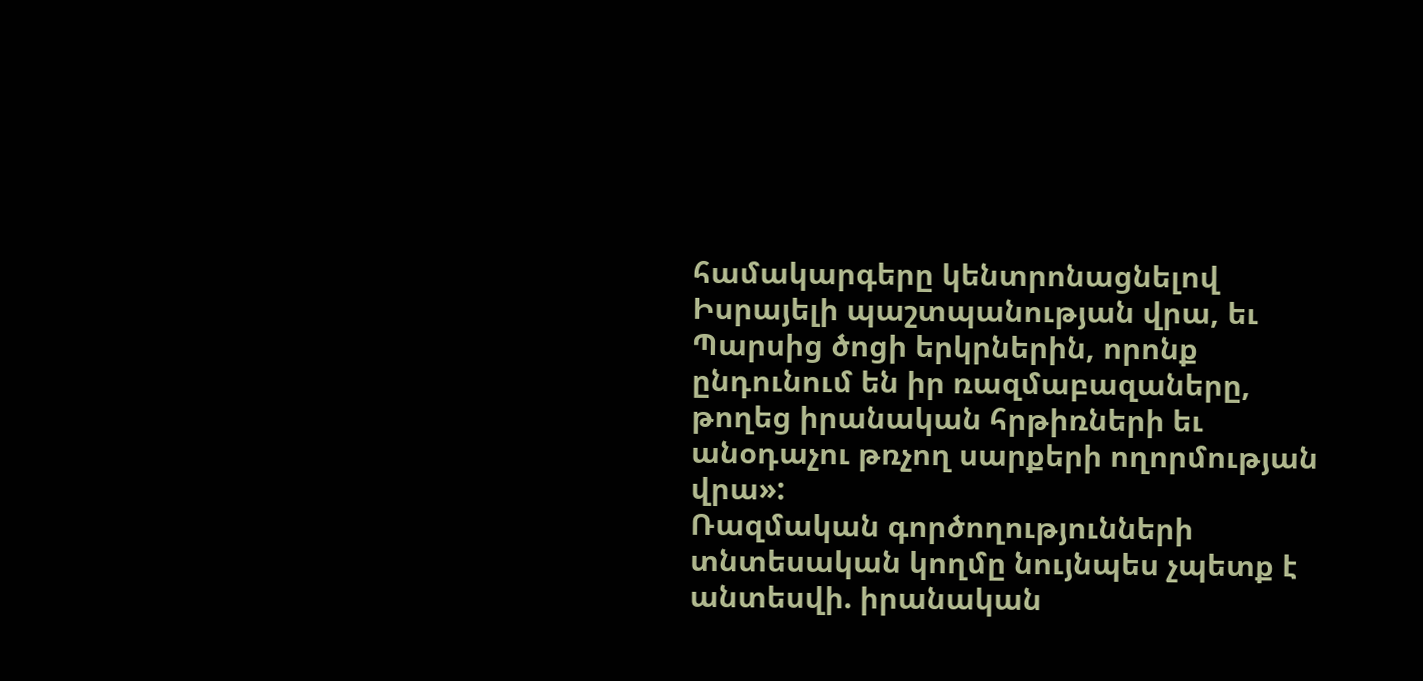համակարգերը կենտրոնացնելով Իսրայելի պաշտպանության վրա, եւ Պարսից ծոցի երկրներին, որոնք ընդունում են իր ռազմաբազաները, թողեց իրանական հրթիռների եւ անօդաչու թռչող սարքերի ողորմության վրա»:
Ռազմական գործողությունների տնտեսական կողմը նույնպես չպետք է անտեսվի. իրանական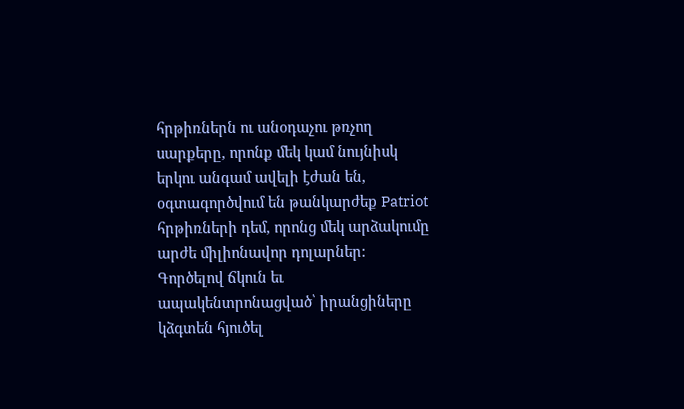հրթիռներն ու անօդաչու թռչող սարքերը, որոնք մեկ կամ նույնիսկ երկու անգամ ավելի էժան են, օգտագործվում են թանկարժեք Patriot հրթիռների դեմ, որոնց մեկ արձակումը արժե միլիոնավոր դոլարներ: Գործելով ճկուն եւ ապակենտրոնացված՝ իրանցիները կձգտեն հյուծել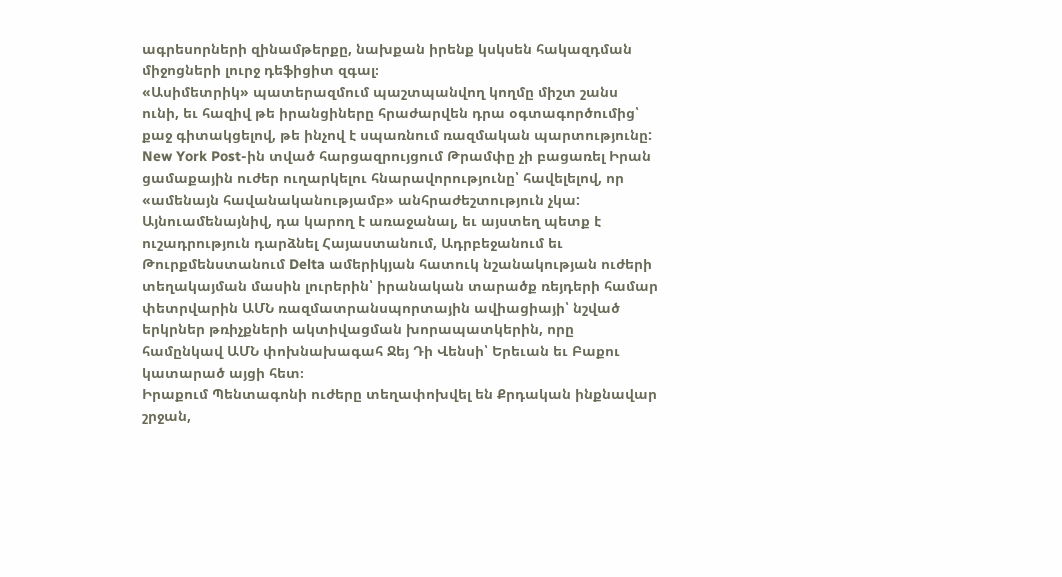ագրեսորների զինամթերքը, նախքան իրենք կսկսեն հակազդման միջոցների լուրջ դեֆիցիտ զգալ։
«Ասիմետրիկ» պատերազմում պաշտպանվող կողմը միշտ շանս ունի, եւ հազիվ թե իրանցիները հրաժարվեն դրա օգտագործումից՝ քաջ գիտակցելով, թե ինչով է սպառնում ռազմական պարտությունը: New York Post-ին տված հարցազրույցում Թրամփը չի բացառել Իրան ցամաքային ուժեր ուղարկելու հնարավորությունը՝ հավելելով, որ «ամենայն հավանականությամբ» անհրաժեշտություն չկա:
Այնուամենայնիվ, դա կարող է առաջանալ, եւ այստեղ պետք է ուշադրություն դարձնել Հայաստանում, Ադրբեջանում եւ Թուրքմենստանում Delta ամերիկյան հատուկ նշանակության ուժերի տեղակայման մասին լուրերին՝ իրանական տարածք ռեյդերի համար փետրվարին ԱՄՆ ռազմատրանսպորտային ավիացիայի՝ նշված երկրներ թռիչքների ակտիվացման խորապատկերին, որը համընկավ ԱՄՆ փոխնախագահ Ջեյ Դի Վենսի՝ Երեւան եւ Բաքու կատարած այցի հետ։
Իրաքում Պենտագոնի ուժերը տեղափոխվել են Քրդական ինքնավար շրջան,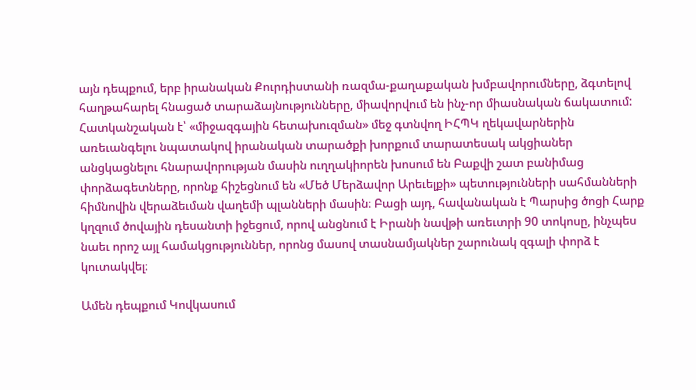այն դեպքում, երբ իրանական Քուրդիստանի ռազմա-քաղաքական խմբավորումները, ձգտելով հաղթահարել հնացած տարաձայնությունները, միավորվում են ինչ-որ միասնական ճակատում: Հատկանշական է՝ «միջազգային հետախուզման» մեջ գտնվող ԻՀՊԿ ղեկավարներին առեւանգելու նպատակով իրանական տարածքի խորքում տարատեսակ ակցիաներ անցկացնելու հնարավորության մասին ուղղակիորեն խոսում են Բաքվի շատ բանիմաց փորձագետները, որոնք հիշեցնում են «Մեծ Մերձավոր Արեւելքի» պետությունների սահմանների հիմնովին վերաձեւման վաղեմի պլանների մասին։ Բացի այդ, հավանական է Պարսից ծոցի Հարք կղզում ծովային դեսանտի իջեցում, որով անցնում է Իրանի նավթի առեւտրի 90 տոկոսը, ինչպես նաեւ որոշ այլ համակցություններ, որոնց մասով տասնամյակներ շարունակ զգալի փորձ է կուտակվել։

Ամեն դեպքում Կովկասում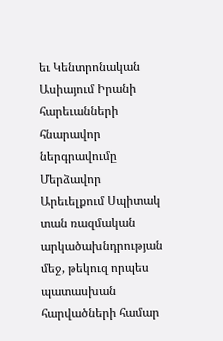եւ Կենտրոնական Ասիայում Իրանի հարեւանների հնարավոր ներգրավումը Մերձավոր Արեւելքում Սպիտակ տան ռազմական արկածախնդրության մեջ, թեկուզ որպես պատասխան հարվածների համար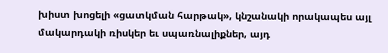խիստ խոցելի «ցատկման հարթակ», կնշանակի որակապես այլ մակարդակի ռիսկեր եւ սպառնալիքներ, այդ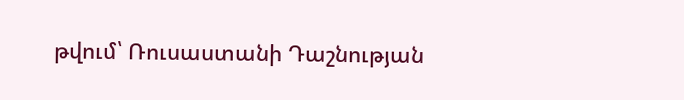թվում՝ Ռուսաստանի Դաշնության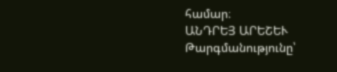համար։
ԱՆԴՐԵՅ ԱՐԵՇԵՒ
Թարգմանությունը՝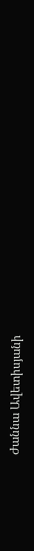Ժաննա Ավետիսյանի